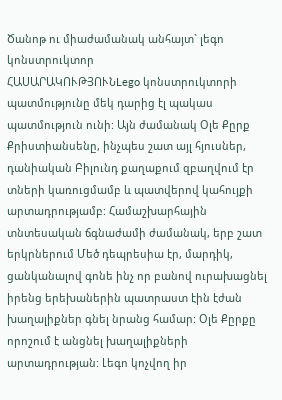Ծանոթ ու միաժամանակ անհայտ` լեգո կոնստրուկտոր
ՀԱՍԱՐԱԿՈՒԹՅՈՒՆLego կոնստրուկտորի պատմությունը մեկ դարից էլ պակաս պատմություն ունի: Այն ժամանակ Օլե Քըրք Քրիստիանսենը, ինչպես շատ այլ հյուսներ, դանիական Բիլունդ քաղաքում զբաղվում էր տների կառուցմամբ և պատվերով կահույքի արտադրությամբ: Համաշխարհային տնտեսական ճգնաժամի ժամանակ, երբ շատ երկրներում Մեծ դեպրեսիա էր, մարդիկ, ցանկանալով գոնե ինչ որ բանով ուրախացնել իրենց երեխաներին պատրաստ էին էժան խաղալիքներ գնել նրանց համար: Օլե Քըրքը որոշում է անցնել խաղալիքների արտադրության: Լեգո կոչվող իր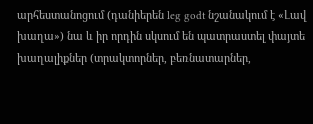արհեստանոցում (դանիերեն leg godt նշանակում է «Լավ խաղա») նա և իր որդին սկսում են պատրաստել փայտե խաղալիքներ (տրակտորներ, բեռնատարներ,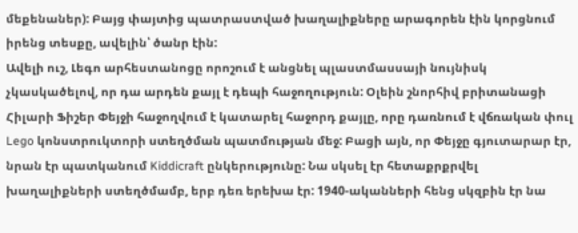մեքենաներ): Բայց փայտից պատրաստված խաղալիքները արագորեն էին կորցնում իրենց տեսքը, ավելին՝ ծանր էին:
Ավելի ուշ, Լեգո արհեստանոցը որոշում է անցնել պլաստմասսայի նույնիսկ չկասկածելով, որ դա արդեն քայլ է դեպի հաջողություն: Օլեին շնորհիվ բրիտանացի Հիլարի Ֆիշեր Փեյջի հաջողվում է կատարել հաջորդ քայլը, որը դառնում է վճռական փուլ Lego կոնստրուկտորի ստեղծման պատմության մեջ: Բացի այն, որ Փեյջը գյուտարար էր, նրան էր պատկանում Kiddicraft ընկերությունը: Նա սկսել էր հետաքրքրվել խաղալիքների ստեղծմամբ, երբ դեռ երեխա էր: 1940-ականների հենց սկզբին էր նա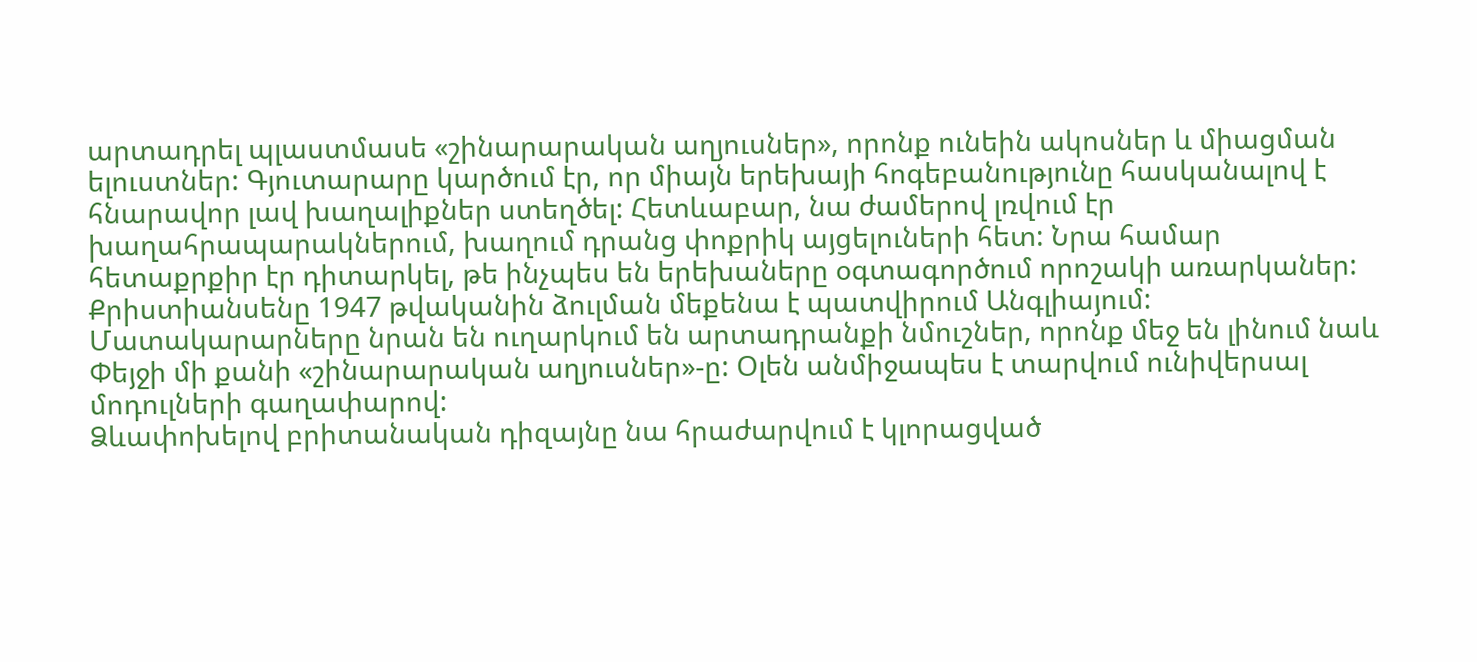արտադրել պլաստմասե «շինարարական աղյուսներ», որոնք ունեին ակոսներ և միացման ելուստներ: Գյուտարարը կարծում էր, որ միայն երեխայի հոգեբանությունը հասկանալով է հնարավոր լավ խաղալիքներ ստեղծել: Հետևաբար, նա ժամերով լռվում էր խաղահրապարակներում, խաղում դրանց փոքրիկ այցելուների հետ: Նրա համար հետաքրքիր էր դիտարկել, թե ինչպես են երեխաները օգտագործում որոշակի առարկաներ: Քրիստիանսենը 1947 թվականին ձուլման մեքենա է պատվիրում Անգլիայում: Մատակարարները նրան են ուղարկում են արտադրանքի նմուշներ, որոնք մեջ են լինում նաև Փեյջի մի քանի «շինարարական աղյուսներ»-ը: Օլեն անմիջապես է տարվում ունիվերսալ մոդուլների գաղափարով:
Ձևափոխելով բրիտանական դիզայնը նա հրաժարվում է կլորացված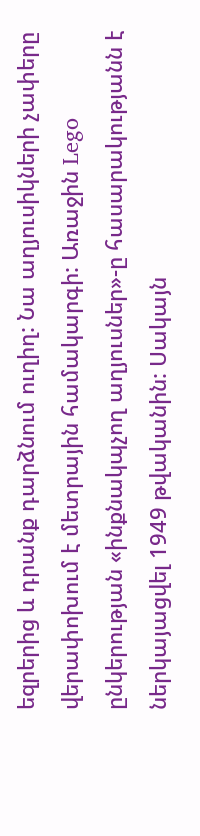եզրերից և դրանք դարձնում ուղիղ: Նա աղյուսիկների չափերը վերափոխում է մետրային համակարգի: Առաջին Lego ընկերության «ինքնակպչող աղյուսներ»-ը հասարակությանն է ներկայացվել 1949 թվականին: Սակայն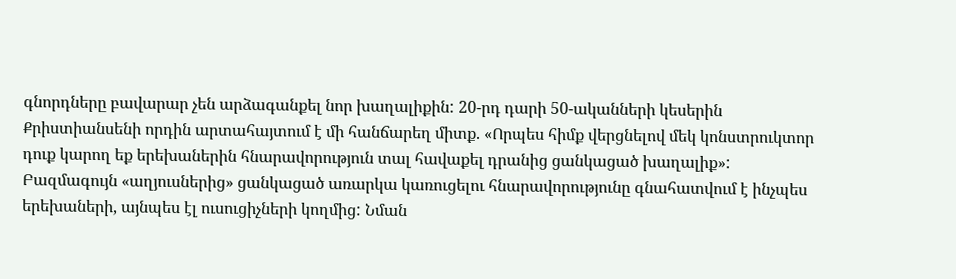գնորդները բավարար չեն արձագանքել նոր խաղալիքին: 20-րդ դարի 50-ականների կեսերին Քրիստիանսենի որդին արտահայտում է մի հանճարեղ միտք. «Որպես հիմք վերցնելով մեկ կոնստրուկտոր դուք կարող եք երեխաներին հնարավորություն տալ հավաքել դրանից ցանկացած խաղալիք»: Բազմագույն «աղյուսներից» ցանկացած առարկա կառուցելու հնարավորությունը գնահատվում է ինչպես երեխաների, այնպես էլ ուսուցիչների կողմից: Նման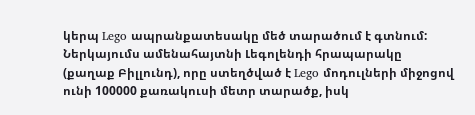կերպ Lego ապրանքատեսակը մեծ տարածում է գտնում: Ներկայումս ամենահայտնի Լեգոլենդի հրապարակը (քաղաք Բիլլունդ), որը ստեղծված է Lego մոդուլների միջոցով ունի 100000 քառակուսի մետր տարածք, իսկ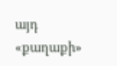այդ «քաղաքի»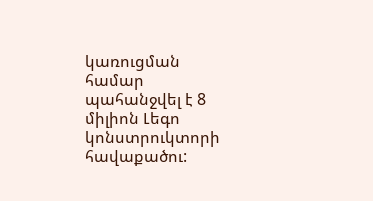կառուցման համար պահանջվել է 8 միլիոն Լեգո կոնստրուկտորի հավաքածու: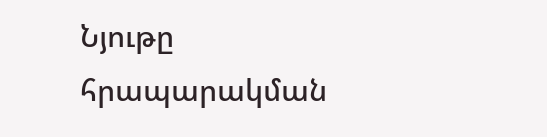Նյութը հրապարակման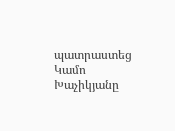պատրաստեց Կամո Խաչիկյանը